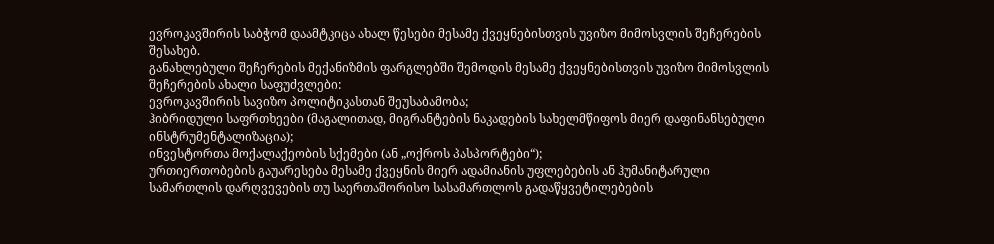ევროკავშირის საბჭომ დაამტკიცა ახალ წესები მესამე ქვეყნებისთვის უვიზო მიმოსვლის შეჩერების შესახებ.
განახლებული შეჩერების მექანიზმის ფარგლებში შემოდის მესამე ქვეყნებისთვის უვიზო მიმოსვლის შეჩერების ახალი საფუძვლები:
ევროკავშირის სავიზო პოლიტიკასთან შეუსაბამობა;
ჰიბრიდული საფრთხეები (მაგალითად, მიგრანტების ნაკადების სახელმწიფოს მიერ დაფინანსებული ინსტრუმენტალიზაცია);
ინვესტორთა მოქალაქეობის სქემები (ან „ოქროს პასპორტები“);
ურთიერთობების გაუარესება მესამე ქვეყნის მიერ ადამიანის უფლებების ან ჰუმანიტარული სამართლის დარღვევების თუ საერთაშორისო სასამართლოს გადაწყვეტილებების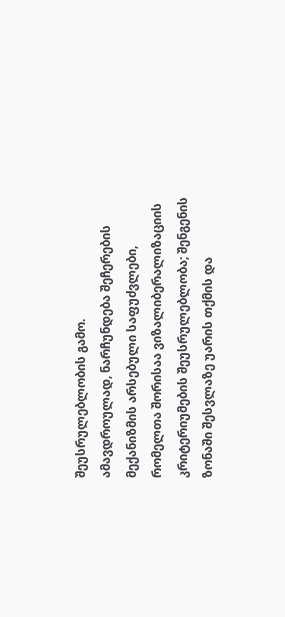შეუსრულებლობის გამო.
ამავდროულად, ნარჩუნდება შეჩერების მექანიზმის არსებული საფუძვლები, რომელთა შორისაა ვიზალიბერალიზაციის კრიტერიუმების შეუსრულებლობა; შენგენის ზონაში შესვლაზე უარის თქმის და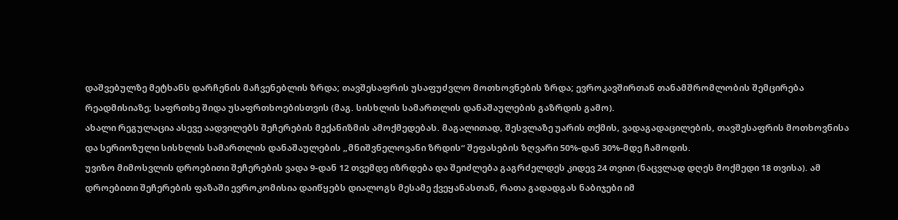დაშვებულზე მეტხანს დარჩენის მაჩვენებლის ზრდა; თავშესაფრის უსაფუძვლო მოთხოვნების ზრდა; ევროკავშირთან თანამშრომლობის შემცირება რეადმისიაზე; საფრთხე შიდა უსაფრთხოებისთვის (მაგ. სისხლის სამართლის დანაშაულების გაზრდის გამო).
ახალი რეგულაცია ასევე აადვილებს შეჩერების მექანიზმის ამოქმედებას. მაგალითად, შესვლაზე უარის თქმის, ვადაგადაცილების, თავშესაფრის მოთხოვნისა და სერიოზული სისხლის სამართლის დანაშაულების „მნიშვნელოვანი ზრდის“ შეფასების ზღვარი 50%-დან 30%-მდე ჩამოდის.
უვიზო მიმოსვლის დროებითი შეჩერების ვადა 9-დან 12 თვემდე იზრდება და შეიძლება გაგრძელდეს კიდევ 24 თვით (ნაცვლად დღეს მოქმედი 18 თვისა). ამ დროებითი შეჩერების ფაზაში ევროკომისია დაიწყებს დიალოგს მესამე ქვეყანასთან, რათა გადადგას ნაბიჯები იმ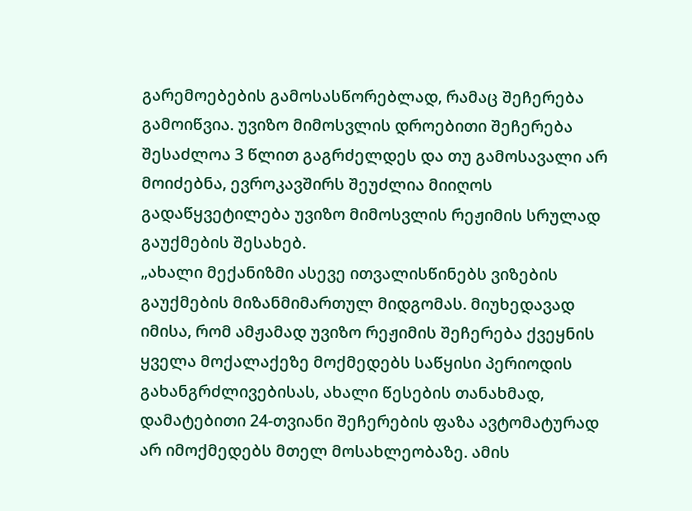გარემოებების გამოსასწორებლად, რამაც შეჩერება გამოიწვია. უვიზო მიმოსვლის დროებითი შეჩერება შესაძლოა 3 წლით გაგრძელდეს და თუ გამოსავალი არ მოიძებნა, ევროკავშირს შეუძლია მიიღოს გადაწყვეტილება უვიზო მიმოსვლის რეჟიმის სრულად გაუქმების შესახებ.
„ახალი მექანიზმი ასევე ითვალისწინებს ვიზების გაუქმების მიზანმიმართულ მიდგომას. მიუხედავად იმისა, რომ ამჟამად უვიზო რეჟიმის შეჩერება ქვეყნის ყველა მოქალაქეზე მოქმედებს საწყისი პერიოდის გახანგრძლივებისას, ახალი წესების თანახმად, დამატებითი 24-თვიანი შეჩერების ფაზა ავტომატურად არ იმოქმედებს მთელ მოსახლეობაზე. ამის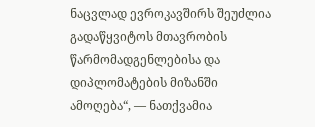ნაცვლად ევროკავშირს შეუძლია გადაწყვიტოს მთავრობის წარმომადგენლებისა და დიპლომატების მიზანში ამოღება“, — ნათქვამია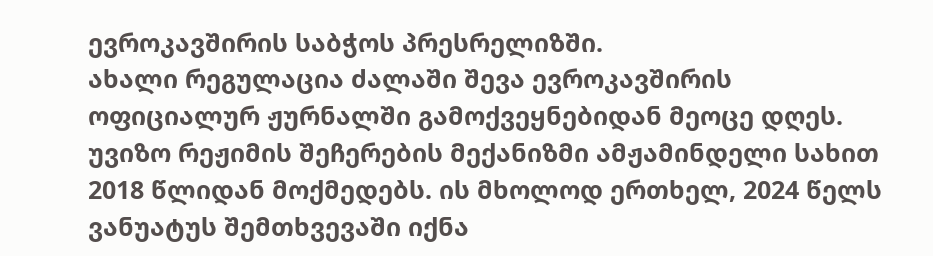ევროკავშირის საბჭოს პრესრელიზში.
ახალი რეგულაცია ძალაში შევა ევროკავშირის ოფიციალურ ჟურნალში გამოქვეყნებიდან მეოცე დღეს.
უვიზო რეჟიმის შეჩერების მექანიზმი ამჟამინდელი სახით 2018 წლიდან მოქმედებს. ის მხოლოდ ერთხელ, 2024 წელს ვანუატუს შემთხვევაში იქნა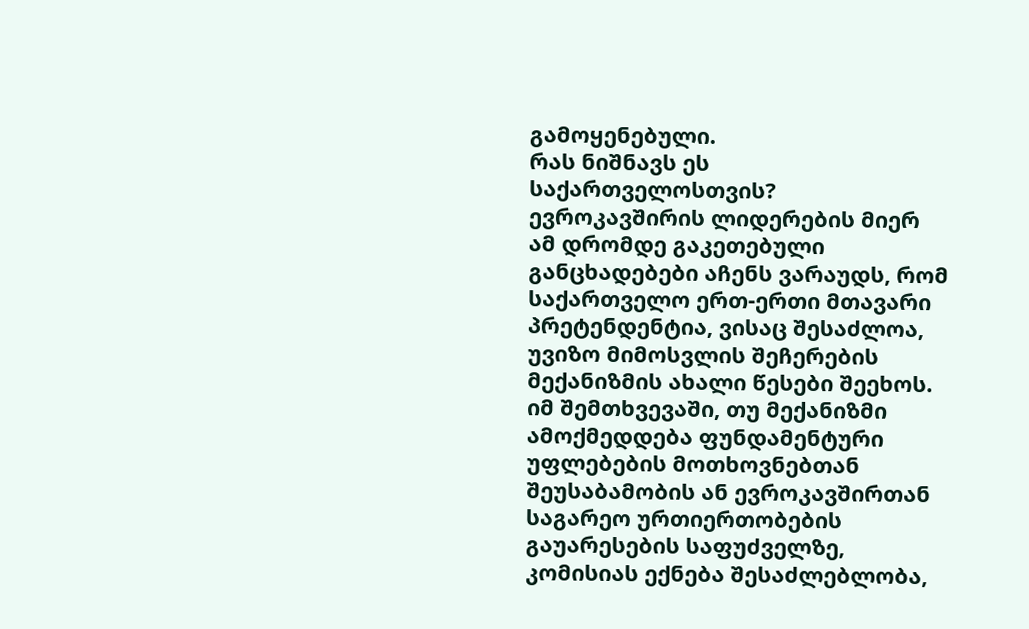გამოყენებული.
რას ნიშნავს ეს საქართველოსთვის?
ევროკავშირის ლიდერების მიერ ამ დრომდე გაკეთებული განცხადებები აჩენს ვარაუდს, რომ საქართველო ერთ-ერთი მთავარი პრეტენდენტია, ვისაც შესაძლოა, უვიზო მიმოსვლის შეჩერების მექანიზმის ახალი წესები შეეხოს. იმ შემთხვევაში, თუ მექანიზმი ამოქმედდება ფუნდამენტური უფლებების მოთხოვნებთან შეუსაბამობის ან ევროკავშირთან საგარეო ურთიერთობების გაუარესების საფუძველზე, კომისიას ექნება შესაძლებლობა,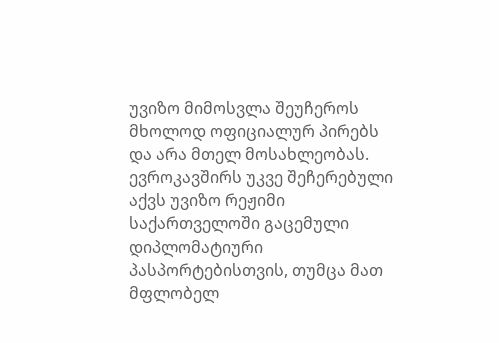უვიზო მიმოსვლა შეუჩეროს მხოლოდ ოფიციალურ პირებს და არა მთელ მოსახლეობას. ევროკავშირს უკვე შეჩერებული აქვს უვიზო რეჟიმი საქართველოში გაცემული დიპლომატიური პასპორტებისთვის, თუმცა მათ მფლობელ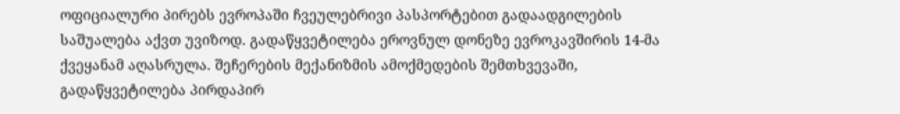ოფიციალური პირებს ევროპაში ჩვეულებრივი პასპორტებით გადაადგილების საშუალება აქვთ უვიზოდ. გადაწყვეტილება ეროვნულ დონეზე ევროკავშირის 14-მა ქვეყანამ აღასრულა. შეჩერების მექანიზმის ამოქმედების შემთხვევაში, გადაწყვეტილება პირდაპირ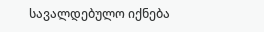სავალდებულო იქნება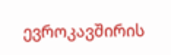ევროკავშირის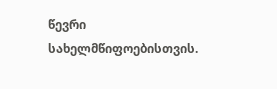წევრი სახელმწიფოებისთვის.